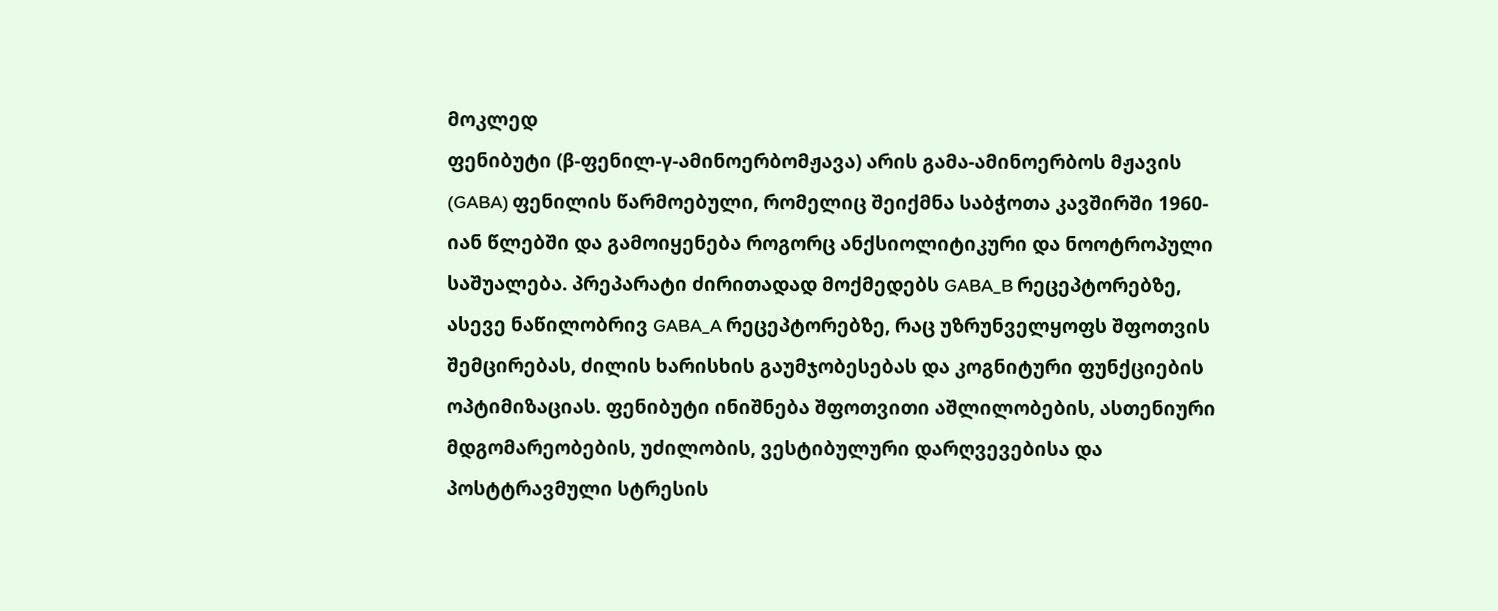მოკლედ
ფენიბუტი (β-ფენილ-γ-ამინოერბომჟავა) არის გამა-ამინოერბოს მჟავის (GABA) ფენილის წარმოებული, რომელიც შეიქმნა საბჭოთა კავშირში 1960-იან წლებში და გამოიყენება როგორც ანქსიოლიტიკური და ნოოტროპული საშუალება. პრეპარატი ძირითადად მოქმედებს GABA_B რეცეპტორებზე, ასევე ნაწილობრივ GABA_A რეცეპტორებზე, რაც უზრუნველყოფს შფოთვის შემცირებას, ძილის ხარისხის გაუმჯობესებას და კოგნიტური ფუნქციების ოპტიმიზაციას. ფენიბუტი ინიშნება შფოთვითი აშლილობების, ასთენიური მდგომარეობების, უძილობის, ვესტიბულური დარღვევებისა და პოსტტრავმული სტრესის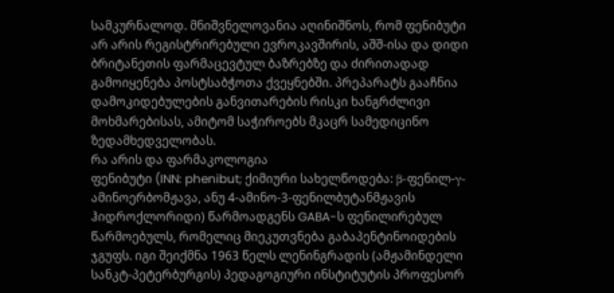სამკურნალოდ. მნიშვნელოვანია აღინიშნოს, რომ ფენიბუტი არ არის რეგისტრირებული ევროკავშირის, აშშ-ისა და დიდი ბრიტანეთის ფარმაცევტულ ბაზრებზე და ძირითადად გამოიყენება პოსტსაბჭოთა ქვეყნებში. პრეპარატს გააჩნია დამოკიდებულების განვითარების რისკი ხანგრძლივი მოხმარებისას, ამიტომ საჭიროებს მკაცრ სამედიცინო ზედამხედველობას.
რა არის და ფარმაკოლოგია
ფენიბუტი (INN: phenibut; ქიმიური სახელწოდება: β-ფენილ-γ-ამინოერბომჟავა, ანუ 4-ამინო-3-ფენილბუტანმჟავის ჰიდროქლორიდი) წარმოადგენს GABA-ს ფენილირებულ წარმოებულს, რომელიც მიეკუთვნება გაბაპენტინოიდების ჯგუფს. იგი შეიქმნა 1963 წელს ლენინგრადის (ამჟამინდელი სანკტ-პეტერბურგის) პედაგოგიური ინსტიტუტის პროფესორ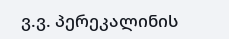ვ.ვ. პერეკალინის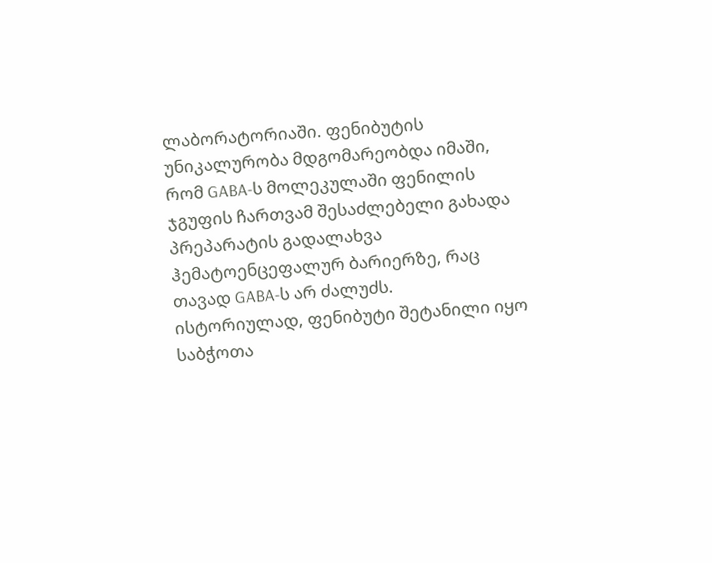ლაბორატორიაში. ფენიბუტის უნიკალურობა მდგომარეობდა იმაში, რომ GABA-ს მოლეკულაში ფენილის ჯგუფის ჩართვამ შესაძლებელი გახადა პრეპარატის გადალახვა ჰემატოენცეფალურ ბარიერზე, რაც თავად GABA-ს არ ძალუძს.
ისტორიულად, ფენიბუტი შეტანილი იყო საბჭოთა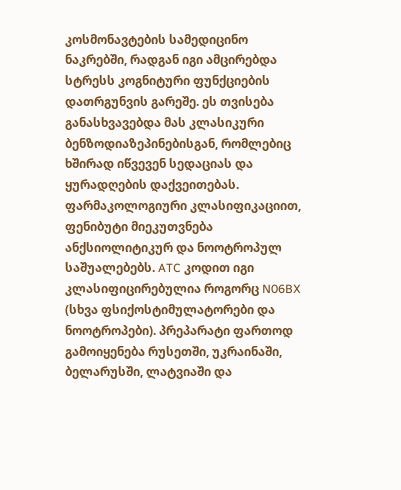კოსმონავტების სამედიცინო ნაკრებში, რადგან იგი ამცირებდა სტრესს კოგნიტური ფუნქციების დათრგუნვის გარეშე. ეს თვისება განასხვავებდა მას კლასიკური ბენზოდიაზეპინებისგან, რომლებიც ხშირად იწვევენ სედაციას და ყურადღების დაქვეითებას.
ფარმაკოლოგიური კლასიფიკაციით, ფენიბუტი მიეკუთვნება ანქსიოლიტიკურ და ნოოტროპულ საშუალებებს. ATC კოდით იგი კლასიფიცირებულია როგორც N06BX (სხვა ფსიქოსტიმულატორები და ნოოტროპები). პრეპარატი ფართოდ გამოიყენება რუსეთში, უკრაინაში, ბელარუსში, ლატვიაში და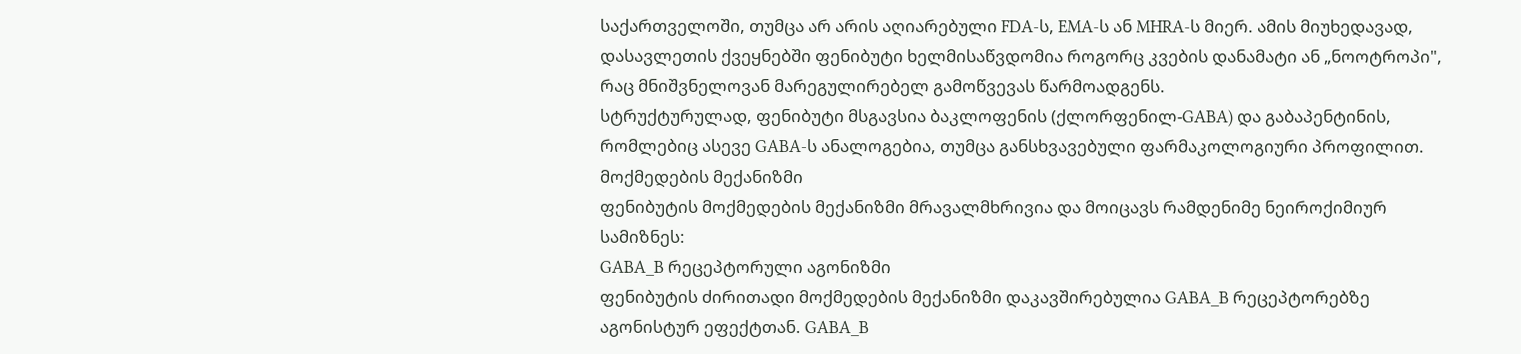საქართველოში, თუმცა არ არის აღიარებული FDA-ს, EMA-ს ან MHRA-ს მიერ. ამის მიუხედავად, დასავლეთის ქვეყნებში ფენიბუტი ხელმისაწვდომია როგორც კვების დანამატი ან „ნოოტროპი", რაც მნიშვნელოვან მარეგულირებელ გამოწვევას წარმოადგენს.
სტრუქტურულად, ფენიბუტი მსგავსია ბაკლოფენის (ქლორფენილ-GABA) და გაბაპენტინის, რომლებიც ასევე GABA-ს ანალოგებია, თუმცა განსხვავებული ფარმაკოლოგიური პროფილით.
მოქმედების მექანიზმი
ფენიბუტის მოქმედების მექანიზმი მრავალმხრივია და მოიცავს რამდენიმე ნეიროქიმიურ სამიზნეს:
GABA_B რეცეპტორული აგონიზმი
ფენიბუტის ძირითადი მოქმედების მექანიზმი დაკავშირებულია GABA_B რეცეპტორებზე აგონისტურ ეფექტთან. GABA_B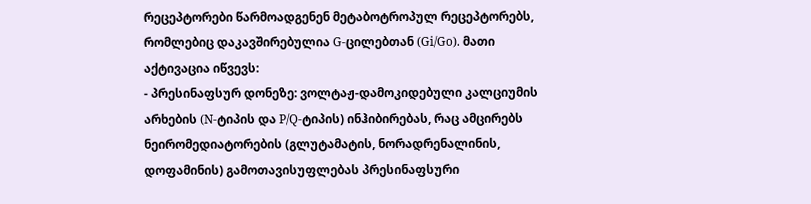რეცეპტორები წარმოადგენენ მეტაბოტროპულ რეცეპტორებს, რომლებიც დაკავშირებულია G-ცილებთან (Gi/Go). მათი აქტივაცია იწვევს:
- პრესინაფსურ დონეზე: ვოლტაჟ-დამოკიდებული კალციუმის არხების (N-ტიპის და P/Q-ტიპის) ინჰიბირებას, რაც ამცირებს ნეირომედიატორების (გლუტამატის, ნორადრენალინის, დოფამინის) გამოთავისუფლებას პრესინაფსური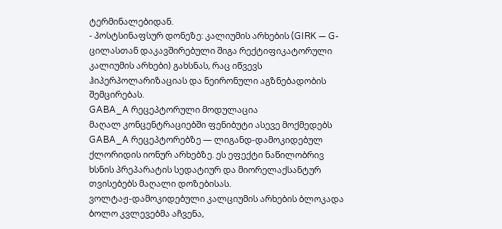ტერმინალებიდან.
- პოსტსინაფსურ დონეზე: კალიუმის არხების (GIRK — G-ცილასთან დაკავშირებული შიგა რექტიფიკატორული კალიუმის არხები) გახსნას, რაც იწვევს ჰიპერპოლარიზაციას და ნეირონული აგზნებადობის შემცირებას.
GABA_A რეცეპტორული მოდულაცია
მაღალ კონცენტრაციებში ფენიბუტი ასევე მოქმედებს GABA_A რეცეპტორებზე — ლიგანდ-დამოკიდებულ ქლორიდის იონურ არხებზე. ეს ეფექტი ნაწილობრივ ხსნის პრეპარატის სედატიურ და მიორელაქსანტურ თვისებებს მაღალი დოზებისას.
ვოლტაჟ-დამოკიდებული კალციუმის არხების ბლოკადა
ბოლო კვლევებმა აჩვენა,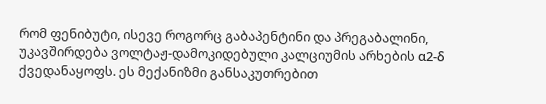რომ ფენიბუტი, ისევე როგორც გაბაპენტინი და პრეგაბალინი, უკავშირდება ვოლტაჟ-დამოკიდებული კალციუმის არხების α2-δ ქვედანაყოფს. ეს მექანიზმი განსაკუთრებით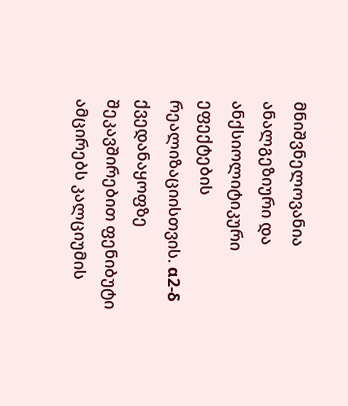მნიშვნელოვანია ანალგეზიური და ანქსიოლიტიკური ეფექტების რეალიზაციისთვის. α2-δ ქვედანაყოფზე შეკავშირებით ფენიბუტი ამცირებს კალციუმის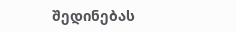შედინებას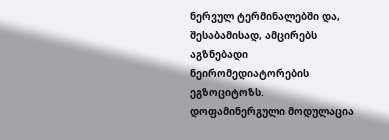ნერვულ ტერმინალებში და, შესაბამისად, ამცირებს აგზნებადი ნეირომედიატორების ეგზოციტოზს.
დოფამინერგული მოდულაცია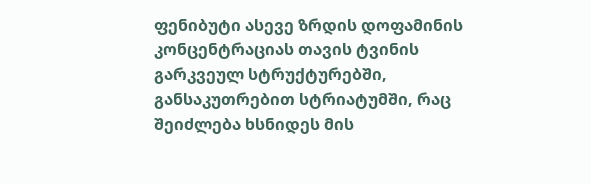ფენიბუტი ასევე ზრდის დოფამინის კონცენტრაციას თავის ტვინის გარკვეულ სტრუქტურებში, განსაკუთრებით სტრიატუმში, რაც შეიძლება ხსნიდეს მის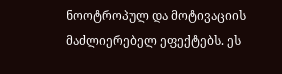ნოოტროპულ და მოტივაციის მაძლიერებელ ეფექტებს. ეს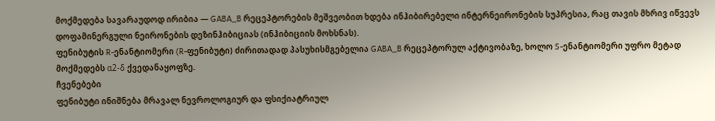მოქმედება სავარაუდოდ ირიბია — GABA_B რეცეპტორების მეშვეობით ხდება ინჰიბირებელი ინტერნეირონების სუპრესია, რაც თავის მხრივ იწვევს დოფამინერგული ნეირონების დეზინჰიბიციას (ინჰიბიციის მოხსნას).
ფენიბუტის R-ენანტიომერი (R-ფენიბუტი) ძირითადად პასუხისმგებელია GABA_B რეცეპტორულ აქტივობაზე, ხოლო S-ენანტიომერი უფრო მეტად მოქმედებს α2-δ ქვედანაყოფზე.
ჩვენებები
ფენიბუტი ინიშნება მრავალ ნევროლოგიურ და ფსიქიატრიულ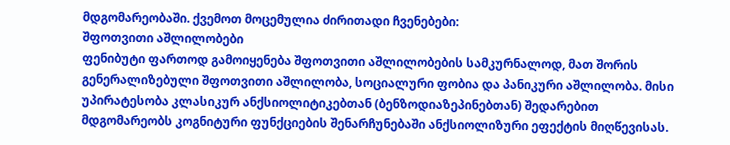მდგომარეობაში. ქვემოთ მოცემულია ძირითადი ჩვენებები:
შფოთვითი აშლილობები
ფენიბუტი ფართოდ გამოიყენება შფოთვითი აშლილობების სამკურნალოდ, მათ შორის გენერალიზებული შფოთვითი აშლილობა, სოციალური ფობია და პანიკური აშლილობა. მისი უპირატესობა კლასიკურ ანქსიოლიტიკებთან (ბენზოდიაზეპინებთან) შედარებით მდგომარეობს კოგნიტური ფუნქციების შენარჩუნებაში ანქსიოლიზური ეფექტის მიღწევისას.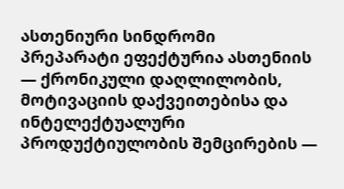ასთენიური სინდრომი
პრეპარატი ეფექტურია ასთენიის — ქრონიკული დაღლილობის, მოტივაციის დაქვეითებისა და ინტელექტუალური პროდუქტიულობის შემცირების —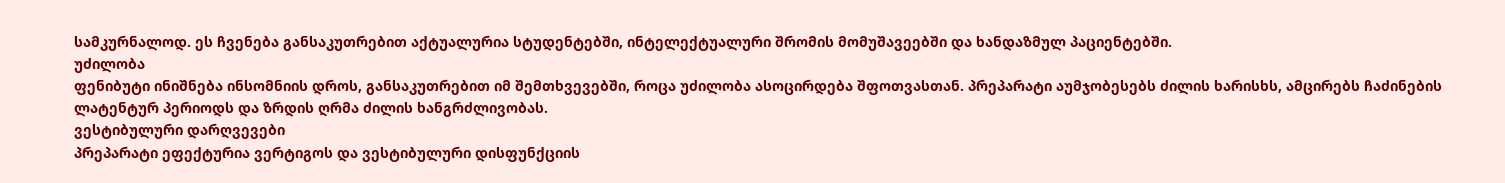სამკურნალოდ. ეს ჩვენება განსაკუთრებით აქტუალურია სტუდენტებში, ინტელექტუალური შრომის მომუშავეებში და ხანდაზმულ პაციენტებში.
უძილობა
ფენიბუტი ინიშნება ინსომნიის დროს, განსაკუთრებით იმ შემთხვევებში, როცა უძილობა ასოცირდება შფოთვასთან. პრეპარატი აუმჯობესებს ძილის ხარისხს, ამცირებს ჩაძინების ლატენტურ პერიოდს და ზრდის ღრმა ძილის ხანგრძლივობას.
ვესტიბულური დარღვევები
პრეპარატი ეფექტურია ვერტიგოს და ვესტიბულური დისფუნქციის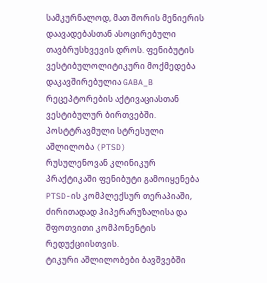სამკურნალოდ, მათ შორის მენიერის დაავადებასთან ასოცირებული თავბრუსხვევის დროს. ფენიბუტის ვესტიბულოლიტიკური მოქმედება დაკავშირებულია GABA_B რეცეპტორების აქტივაციასთან ვესტიბულურ ბირთვებში.
პოსტტრავმული სტრესული აშლილობა (PTSD)
რუსულენოვან კლინიკურ პრაქტიკაში ფენიბუტი გამოიყენება PTSD-ის კომპლექსურ თერაპიაში, ძირითადად ჰიპერარუზალისა და შფოთვითი კომპონენტის რედუქციისთვის.
ტიკური აშლილობები ბავშვებში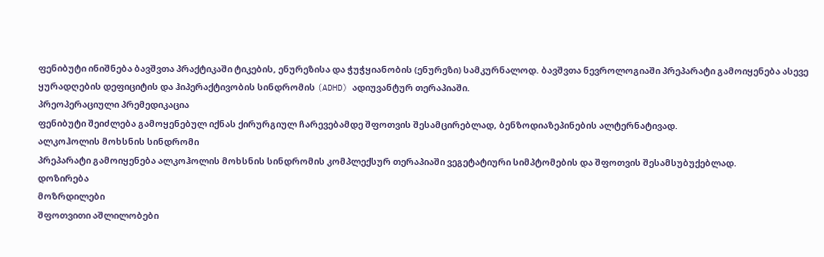ფენიბუტი ინიშნება ბავშვთა პრაქტიკაში ტიკების, ენურეზისა და ჭუჭყიანობის (ენურეზი) სამკურნალოდ. ბავშვთა ნევროლოგიაში პრეპარატი გამოიყენება ასევე ყურადღების დეფიციტის და ჰიპერაქტივობის სინდრომის (ADHD) ადიუვანტურ თერაპიაში.
პრეოპერაციული პრემედიკაცია
ფენიბუტი შეიძლება გამოყენებულ იქნას ქირურგიულ ჩარევებამდე შფოთვის შესამცირებლად, ბენზოდიაზეპინების ალტერნატივად.
ალკოჰოლის მოხსნის სინდრომი
პრეპარატი გამოიყენება ალკოჰოლის მოხსნის სინდრომის კომპლექსურ თერაპიაში ვეგეტატიური სიმპტომების და შფოთვის შესამსუბუქებლად.
დოზირება
მოზრდილები
შფოთვითი აშლილობები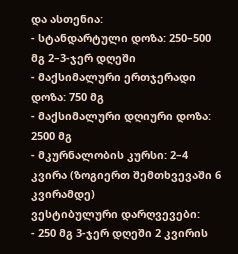და ასთენია:
- სტანდარტული დოზა: 250–500 მგ 2–3-ჯერ დღეში
- მაქსიმალური ერთჯერადი დოზა: 750 მგ
- მაქსიმალური დღიური დოზა: 2500 მგ
- მკურნალობის კურსი: 2–4 კვირა (ზოგიერთ შემთხვევაში 6 კვირამდე)
ვესტიბულური დარღვევები:
- 250 მგ 3-ჯერ დღეში 2 კვირის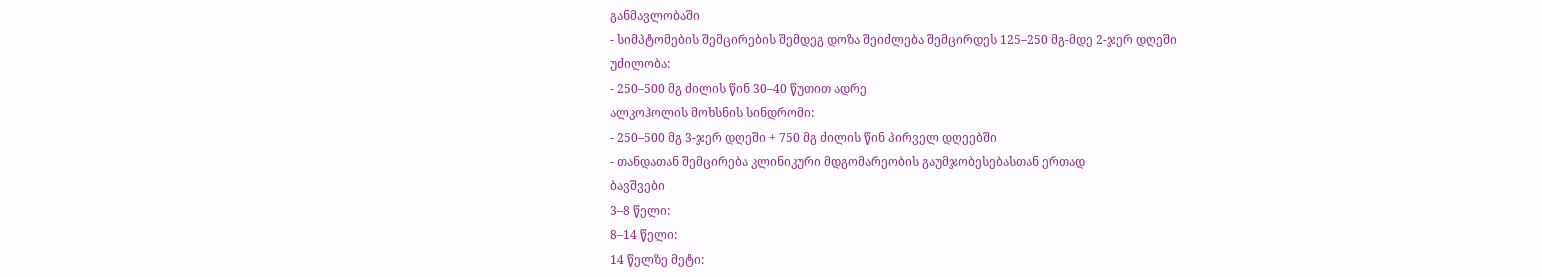განმავლობაში
- სიმპტომების შემცირების შემდეგ დოზა შეიძლება შემცირდეს 125–250 მგ-მდე 2-ჯერ დღეში
უძილობა:
- 250–500 მგ ძილის წინ 30–40 წუთით ადრე
ალკოჰოლის მოხსნის სინდრომი:
- 250–500 მგ 3-ჯერ დღეში + 750 მგ ძილის წინ პირველ დღეებში
- თანდათან შემცირება კლინიკური მდგომარეობის გაუმჯობესებასთან ერთად
ბავშვები
3–8 წელი:
8–14 წელი:
14 წელზე მეტი: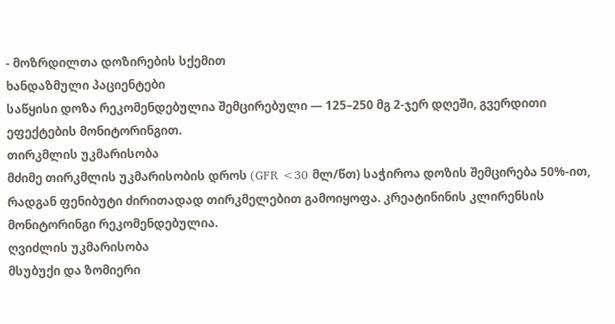- მოზრდილთა დოზირების სქემით
ხანდაზმული პაციენტები
საწყისი დოზა რეკომენდებულია შემცირებული — 125–250 მგ 2-ჯერ დღეში, გვერდითი ეფექტების მონიტორინგით.
თირკმლის უკმარისობა
მძიმე თირკმლის უკმარისობის დროს (GFR <30 მლ/წთ) საჭიროა დოზის შემცირება 50%-ით, რადგან ფენიბუტი ძირითადად თირკმელებით გამოიყოფა. კრეატინინის კლირენსის მონიტორინგი რეკომენდებულია.
ღვიძლის უკმარისობა
მსუბუქი და ზომიერი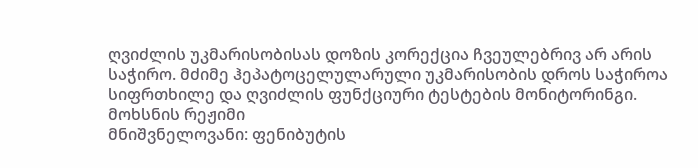ღვიძლის უკმარისობისას დოზის კორექცია ჩვეულებრივ არ არის საჭირო. მძიმე ჰეპატოცელულარული უკმარისობის დროს საჭიროა სიფრთხილე და ღვიძლის ფუნქციური ტესტების მონიტორინგი.
მოხსნის რეჟიმი
მნიშვნელოვანი: ფენიბუტის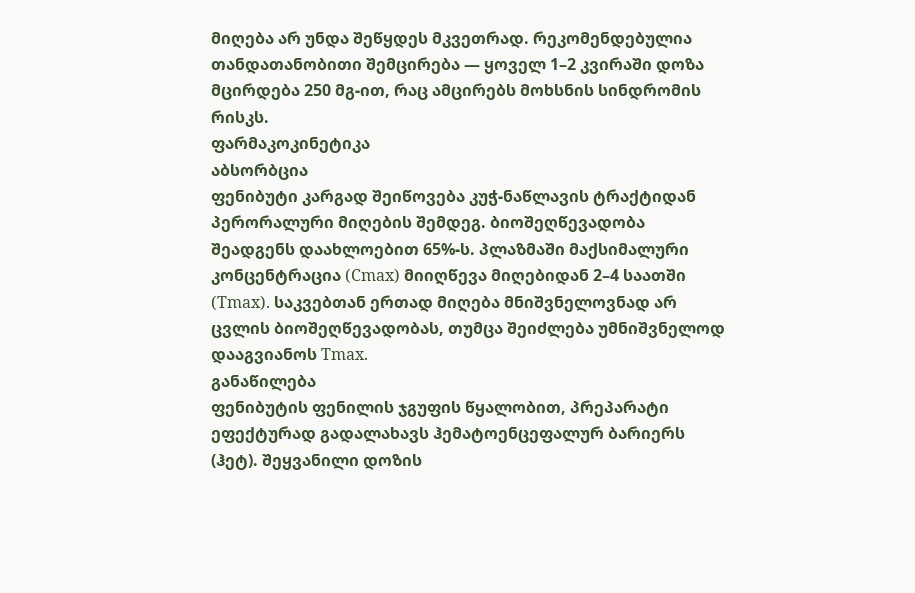მიღება არ უნდა შეწყდეს მკვეთრად. რეკომენდებულია თანდათანობითი შემცირება — ყოველ 1–2 კვირაში დოზა მცირდება 250 მგ-ით, რაც ამცირებს მოხსნის სინდრომის რისკს.
ფარმაკოკინეტიკა
აბსორბცია
ფენიბუტი კარგად შეიწოვება კუჭ-ნაწლავის ტრაქტიდან პერორალური მიღების შემდეგ. ბიოშეღწევადობა შეადგენს დაახლოებით 65%-ს. პლაზმაში მაქსიმალური კონცენტრაცია (Cmax) მიიღწევა მიღებიდან 2–4 საათში (Tmax). საკვებთან ერთად მიღება მნიშვნელოვნად არ ცვლის ბიოშეღწევადობას, თუმცა შეიძლება უმნიშვნელოდ დააგვიანოს Tmax.
განაწილება
ფენიბუტის ფენილის ჯგუფის წყალობით, პრეპარატი ეფექტურად გადალახავს ჰემატოენცეფალურ ბარიერს (ჰეტ). შეყვანილი დოზის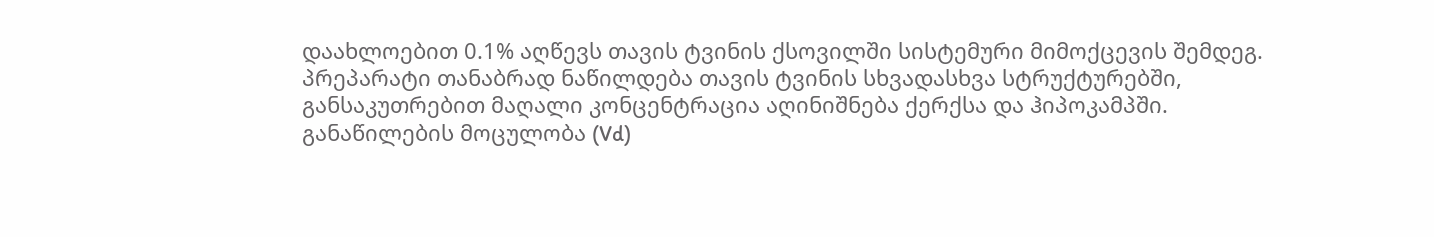დაახლოებით 0.1% აღწევს თავის ტვინის ქსოვილში სისტემური მიმოქცევის შემდეგ. პრეპარატი თანაბრად ნაწილდება თავის ტვინის სხვადასხვა სტრუქტურებში, განსაკუთრებით მაღალი კონცენტრაცია აღინიშნება ქერქსა და ჰიპოკამპში. განაწილების მოცულობა (Vd)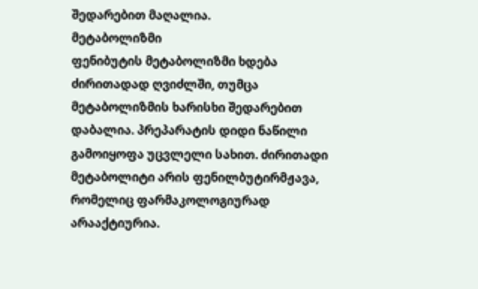შედარებით მაღალია.
მეტაბოლიზმი
ფენიბუტის მეტაბოლიზმი ხდება ძირითადად ღვიძლში, თუმცა მეტაბოლიზმის ხარისხი შედარებით დაბალია. პრეპარატის დიდი ნაწილი გამოიყოფა უცვლელი სახით. ძირითადი მეტაბოლიტი არის ფენილბუტირმჟავა, რომელიც ფარმაკოლოგიურად არააქტიურია.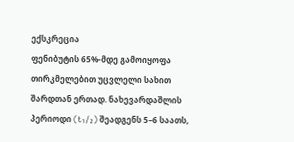ექსკრეცია
ფენიბუტის 65%-მდე გამოიყოფა თირკმელებით უცვლელი სახით შარდთან ერთად. ნახევარდაშლის პერიოდი (t₁/₂) შეადგენს 5–6 საათს,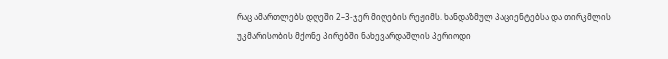რაც ამართლებს დღეში 2–3-ჯერ მიღების რეჟიმს. ხანდაზმულ პაციენტებსა და თირკმლის უკმარისობის მქონე პირებში ნახევარდაშლის პერიოდი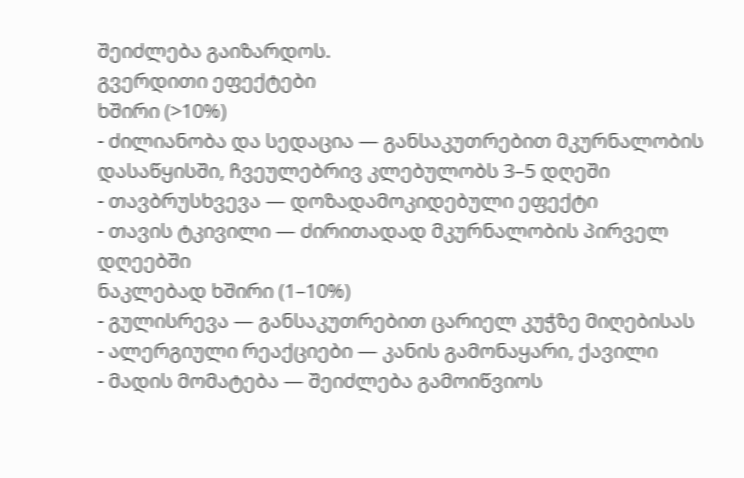შეიძლება გაიზარდოს.
გვერდითი ეფექტები
ხშირი (>10%)
- ძილიანობა და სედაცია — განსაკუთრებით მკურნალობის დასაწყისში, ჩვეულებრივ კლებულობს 3–5 დღეში
- თავბრუსხვევა — დოზადამოკიდებული ეფექტი
- თავის ტკივილი — ძირითადად მკურნალობის პირველ დღეებში
ნაკლებად ხშირი (1–10%)
- გულისრევა — განსაკუთრებით ცარიელ კუჭზე მიღებისას
- ალერგიული რეაქციები — კანის გამონაყარი, ქავილი
- მადის მომატება — შეიძლება გამოიწვიოს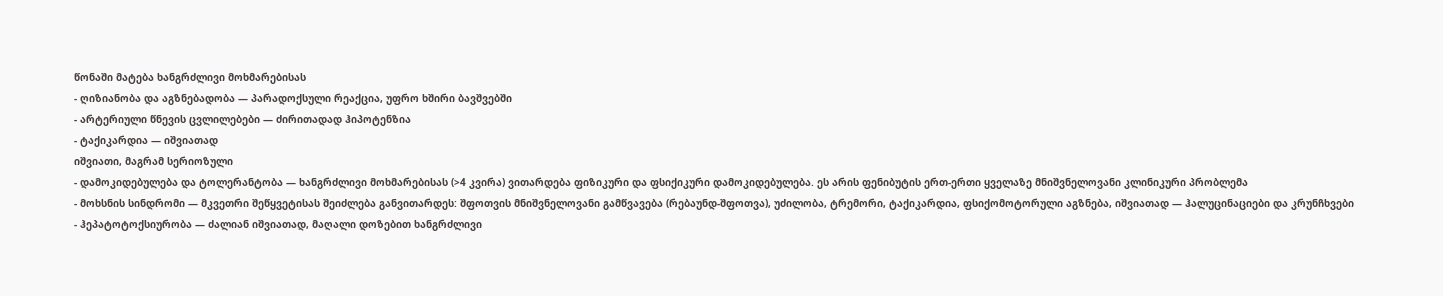წონაში მატება ხანგრძლივი მოხმარებისას
- ღიზიანობა და აგზნებადობა — პარადოქსული რეაქცია, უფრო ხშირი ბავშვებში
- არტერიული წნევის ცვლილებები — ძირითადად ჰიპოტენზია
- ტაქიკარდია — იშვიათად
იშვიათი, მაგრამ სერიოზული
- დამოკიდებულება და ტოლერანტობა — ხანგრძლივი მოხმარებისას (>4 კვირა) ვითარდება ფიზიკური და ფსიქიკური დამოკიდებულება. ეს არის ფენიბუტის ერთ-ერთი ყველაზე მნიშვნელოვანი კლინიკური პრობლემა
- მოხსნის სინდრომი — მკვეთრი შეწყვეტისას შეიძლება განვითარდეს: შფოთვის მნიშვნელოვანი გამწვავება (რებაუნდ-შფოთვა), უძილობა, ტრემორი, ტაქიკარდია, ფსიქომოტორული აგზნება, იშვიათად — ჰალუცინაციები და კრუნჩხვები
- ჰეპატოტოქსიურობა — ძალიან იშვიათად, მაღალი დოზებით ხანგრძლივი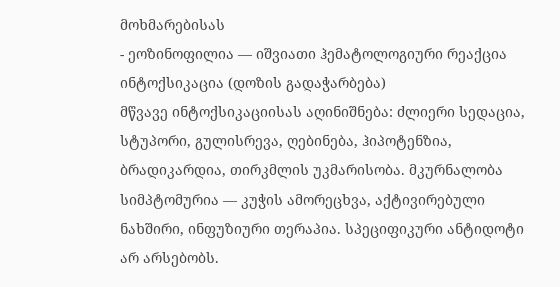მოხმარებისას
- ეოზინოფილია — იშვიათი ჰემატოლოგიური რეაქცია
ინტოქსიკაცია (დოზის გადაჭარბება)
მწვავე ინტოქსიკაციისას აღინიშნება: ძლიერი სედაცია, სტუპორი, გულისრევა, ღებინება, ჰიპოტენზია, ბრადიკარდია, თირკმლის უკმარისობა. მკურნალობა სიმპტომურია — კუჭის ამორეცხვა, აქტივირებული ნახშირი, ინფუზიური თერაპია. სპეციფიკური ანტიდოტი არ არსებობს.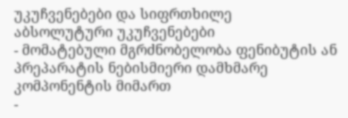უკუჩვენებები და სიფრთხილე
აბსოლუტური უკუჩვენებები
- მომატებული მგრძნობელობა ფენიბუტის ან პრეპარატის ნებისმიერი დამხმარე კომპონენტის მიმართ
-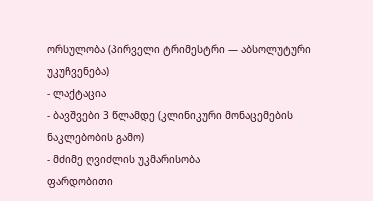ორსულობა (პირველი ტრიმესტრი — აბსოლუტური უკუჩვენება)
- ლაქტაცია
- ბავშვები 3 წლამდე (კლინიკური მონაცემების ნაკლებობის გამო)
- მძიმე ღვიძლის უკმარისობა
ფარდობითი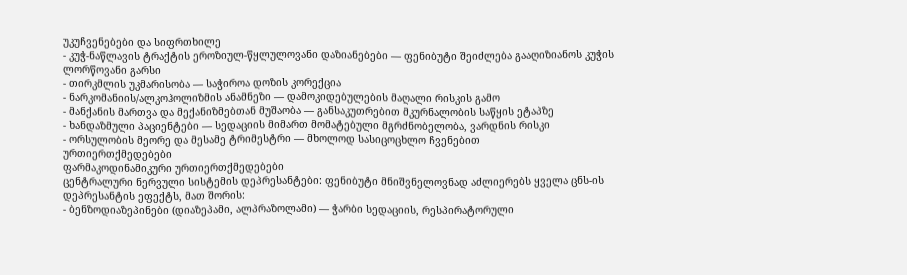უკუჩვენებები და სიფრთხილე
- კუჭ-ნაწლავის ტრაქტის ეროზიულ-წყლულოვანი დაზიანებები — ფენიბუტი შეიძლება გააღიზიანოს კუჭის ლორწოვანი გარსი
- თირკმლის უკმარისობა — საჭიროა დოზის კორექცია
- ნარკომანიის/ალკოჰოლიზმის ანამნეზი — დამოკიდებულების მაღალი რისკის გამო
- მანქანის მართვა და მექანიზმებთან მუშაობა — განსაკუთრებით მკურნალობის საწყის ეტაპზე
- ხანდაზმული პაციენტები — სედაციის მიმართ მომატებული მგრძნობელობა, ვარდნის რისკი
- ორსულობის მეორე და მესამე ტრიმესტრი — მხოლოდ სასიცოცხლო ჩვენებით
ურთიერთქმედებები
ფარმაკოდინამიკური ურთიერთქმედებები
ცენტრალური ნერვული სისტემის დეპრესანტები: ფენიბუტი მნიშვნელოვნად აძლიერებს ყველა ცნს-ის დეპრესანტის ეფექტს, მათ შორის:
- ბენზოდიაზეპინები (დიაზეპამი, ალპრაზოლამი) — ჭარბი სედაციის, რესპირატორული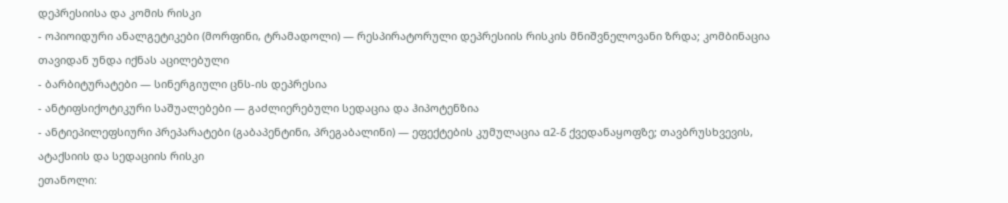დეპრესიისა და კომის რისკი
- ოპიოიდური ანალგეტიკები (მორფინი, ტრამადოლი) — რესპირატორული დეპრესიის რისკის მნიშვნელოვანი ზრდა; კომბინაცია თავიდან უნდა იქნას აცილებული
- ბარბიტურატები — სინერგიული ცნს-ის დეპრესია
- ანტიფსიქოტიკური საშუალებები — გაძლიერებული სედაცია და ჰიპოტენზია
- ანტიეპილეფსიური პრეპარატები (გაბაპენტინი, პრეგაბალინი) — ეფექტების კუმულაცია α2-δ ქვედანაყოფზე; თავბრუსხვევის, ატაქსიის და სედაციის რისკი
ეთანოლი: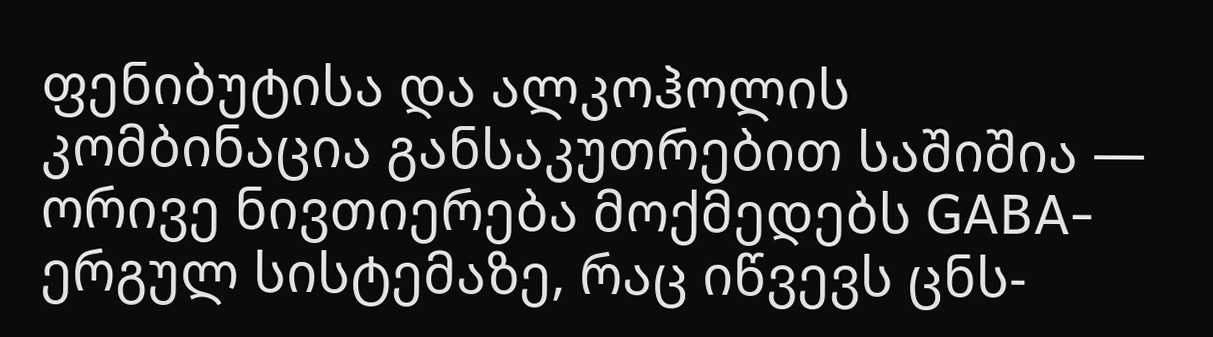ფენიბუტისა და ალკოჰოლის კომბინაცია განსაკუთრებით საშიშია — ორივე ნივთიერება მოქმედებს GABA-ერგულ სისტემაზე, რაც იწვევს ცნს-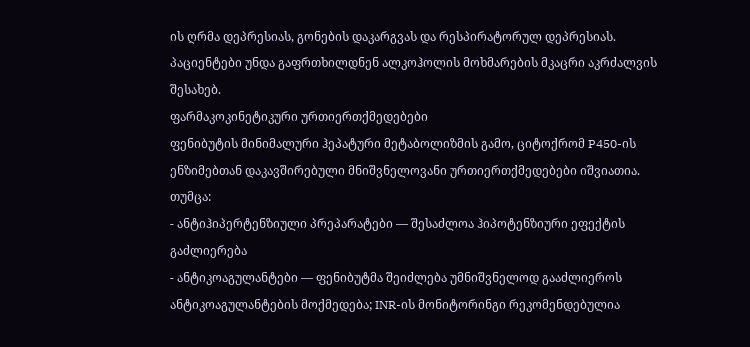ის ღრმა დეპრესიას, გონების დაკარგვას და რესპირატორულ დეპრესიას. პაციენტები უნდა გაფრთხილდნენ ალკოჰოლის მოხმარების მკაცრი აკრძალვის შესახებ.
ფარმაკოკინეტიკური ურთიერთქმედებები
ფენიბუტის მინიმალური ჰეპატური მეტაბოლიზმის გამო, ციტოქრომ P450-ის ენზიმებთან დაკავშირებული მნიშვნელოვანი ურთიერთქმედებები იშვიათია. თუმცა:
- ანტიჰიპერტენზიული პრეპარატები — შესაძლოა ჰიპოტენზიური ეფექტის გაძლიერება
- ანტიკოაგულანტები — ფენიბუტმა შეიძლება უმნიშვნელოდ გააძლიეროს ანტიკოაგულანტების მოქმედება; INR-ის მონიტორინგი რეკომენდებულია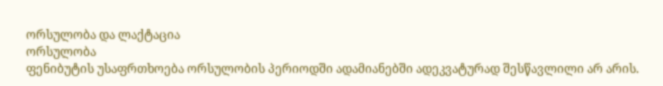ორსულობა და ლაქტაცია
ორსულობა
ფენიბუტის უსაფრთხოება ორსულობის პერიოდში ადამიანებში ადეკვატურად შესწავლილი არ არის.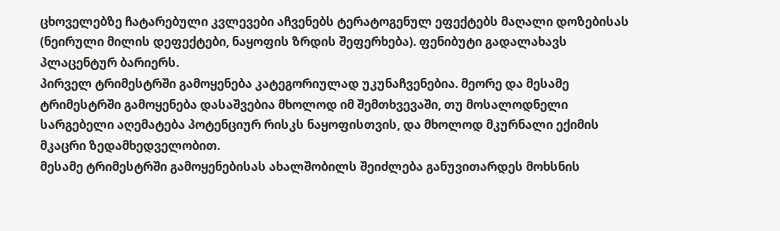ცხოველებზე ჩატარებული კვლევები აჩვენებს ტერატოგენულ ეფექტებს მაღალი დოზებისას (ნეირული მილის დეფექტები, ნაყოფის ზრდის შეფერხება). ფენიბუტი გადალახავს პლაცენტურ ბარიერს.
პირველ ტრიმესტრში გამოყენება კატეგორიულად უკუნაჩვენებია. მეორე და მესამე ტრიმესტრში გამოყენება დასაშვებია მხოლოდ იმ შემთხვევაში, თუ მოსალოდნელი სარგებელი აღემატება პოტენციურ რისკს ნაყოფისთვის, და მხოლოდ მკურნალი ექიმის მკაცრი ზედამხედველობით.
მესამე ტრიმესტრში გამოყენებისას ახალშობილს შეიძლება განუვითარდეს მოხსნის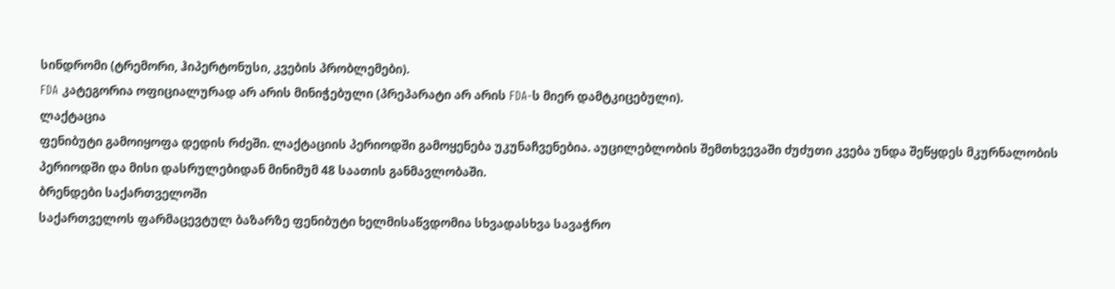სინდრომი (ტრემორი, ჰიპერტონუსი, კვების პრობლემები).
FDA კატეგორია ოფიციალურად არ არის მინიჭებული (პრეპარატი არ არის FDA-ს მიერ დამტკიცებული).
ლაქტაცია
ფენიბუტი გამოიყოფა დედის რძეში. ლაქტაციის პერიოდში გამოყენება უკუნაჩვენებია. აუცილებლობის შემთხვევაში ძუძუთი კვება უნდა შეწყდეს მკურნალობის პერიოდში და მისი დასრულებიდან მინიმუმ 48 საათის განმავლობაში.
ბრენდები საქართველოში
საქართველოს ფარმაცევტულ ბაზარზე ფენიბუტი ხელმისაწვდომია სხვადასხვა სავაჭრო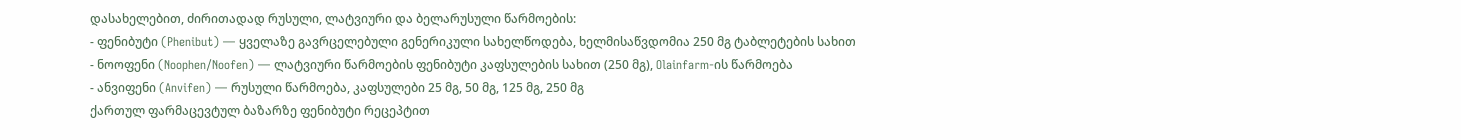დასახელებით, ძირითადად რუსული, ლატვიური და ბელარუსული წარმოების:
- ფენიბუტი (Phenibut) — ყველაზე გავრცელებული გენერიკული სახელწოდება, ხელმისაწვდომია 250 მგ ტაბლეტების სახით
- ნოოფენი (Noophen/Noofen) — ლატვიური წარმოების ფენიბუტი კაფსულების სახით (250 მგ), Olainfarm-ის წარმოება
- ანვიფენი (Anvifen) — რუსული წარმოება, კაფსულები 25 მგ, 50 მგ, 125 მგ, 250 მგ
ქართულ ფარმაცევტულ ბაზარზე ფენიბუტი რეცეპტით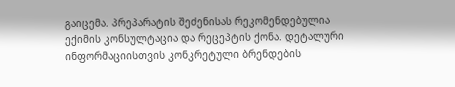გაიცემა. პრეპარატის შეძენისას რეკომენდებულია ექიმის კონსულტაცია და რეცეპტის ქონა. დეტალური ინფორმაციისთვის კონკრეტული ბრენდების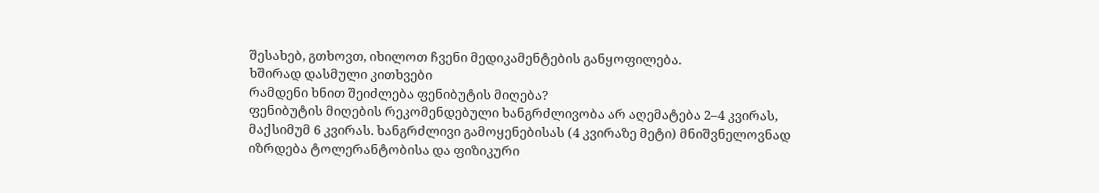შესახებ, გთხოვთ, იხილოთ ჩვენი მედიკამენტების განყოფილება.
ხშირად დასმული კითხვები
რამდენი ხნით შეიძლება ფენიბუტის მიღება?
ფენიბუტის მიღების რეკომენდებული ხანგრძლივობა არ აღემატება 2–4 კვირას, მაქსიმუმ 6 კვირას. ხანგრძლივი გამოყენებისას (4 კვირაზე მეტი) მნიშვნელოვნად იზრდება ტოლერანტობისა და ფიზიკური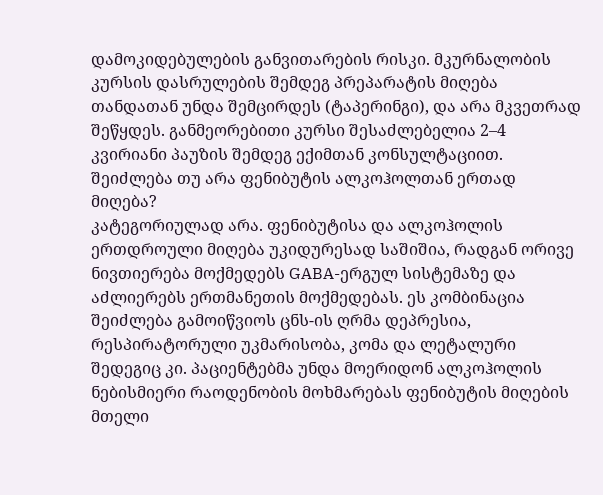დამოკიდებულების განვითარების რისკი. მკურნალობის კურსის დასრულების შემდეგ პრეპარატის მიღება თანდათან უნდა შემცირდეს (ტაპერინგი), და არა მკვეთრად შეწყდეს. განმეორებითი კურსი შესაძლებელია 2–4 კვირიანი პაუზის შემდეგ ექიმთან კონსულტაციით.
შეიძლება თუ არა ფენიბუტის ალკოჰოლთან ერთად მიღება?
კატეგორიულად არა. ფენიბუტისა და ალკოჰოლის ერთდროული მიღება უკიდურესად საშიშია, რადგან ორივე ნივთიერება მოქმედებს GABA-ერგულ სისტემაზე და აძლიერებს ერთმანეთის მოქმედებას. ეს კომბინაცია შეიძლება გამოიწვიოს ცნს-ის ღრმა დეპრესია, რესპირატორული უკმარისობა, კომა და ლეტალური შედეგიც კი. პაციენტებმა უნდა მოერიდონ ალკოჰოლის ნებისმიერი რაოდენობის მოხმარებას ფენიბუტის მიღების მთელი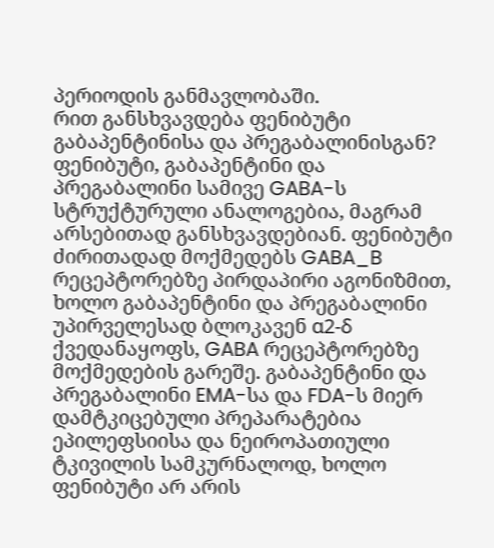პერიოდის განმავლობაში.
რით განსხვავდება ფენიბუტი გაბაპენტინისა და პრეგაბალინისგან?
ფენიბუტი, გაბაპენტინი და პრეგაბალინი სამივე GABA-ს სტრუქტურული ანალოგებია, მაგრამ არსებითად განსხვავდებიან. ფენიბუტი ძირითადად მოქმედებს GABA_B რეცეპტორებზე პირდაპირი აგონიზმით, ხოლო გაბაპენტინი და პრეგაბალინი უპირველესად ბლოკავენ α2-δ ქვედანაყოფს, GABA რეცეპტორებზე მოქმედების გარეშე. გაბაპენტინი და პრეგაბალინი EMA-სა და FDA-ს მიერ დამტკიცებული პრეპარატებია ეპილეფსიისა და ნეიროპათიული ტკივილის სამკურნალოდ, ხოლო ფენიბუტი არ არის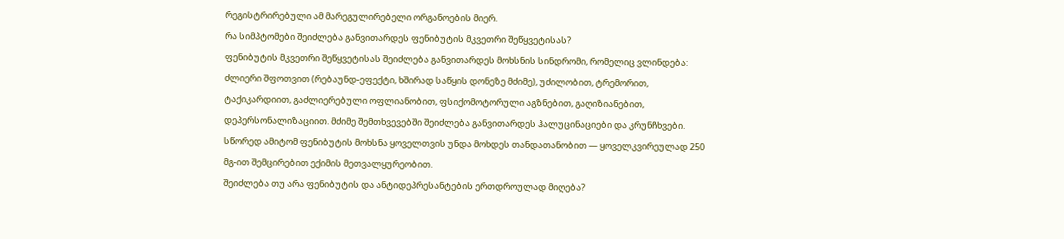რეგისტრირებული ამ მარეგულირებელი ორგანოების მიერ.
რა სიმპტომები შეიძლება განვითარდეს ფენიბუტის მკვეთრი შეწყვეტისას?
ფენიბუტის მკვეთრი შეწყვეტისას შეიძლება განვითარდეს მოხსნის სინდრომი, რომელიც ვლინდება: ძლიერი შფოთვით (რებაუნდ-ეფექტი, ხშირად საწყის დონეზე მძიმე), უძილობით, ტრემორით, ტაქიკარდიით, გაძლიერებული ოფლიანობით, ფსიქომოტორული აგზნებით, გაღიზიანებით, დეპერსონალიზაციით. მძიმე შემთხვევებში შეიძლება განვითარდეს ჰალუცინაციები და კრუნჩხვები. სწორედ ამიტომ ფენიბუტის მოხსნა ყოველთვის უნდა მოხდეს თანდათანობით — ყოველკვირეულად 250 მგ-ით შემცირებით ექიმის მეთვალყურეობით.
შეიძლება თუ არა ფენიბუტის და ანტიდეპრესანტების ერთდროულად მიღება?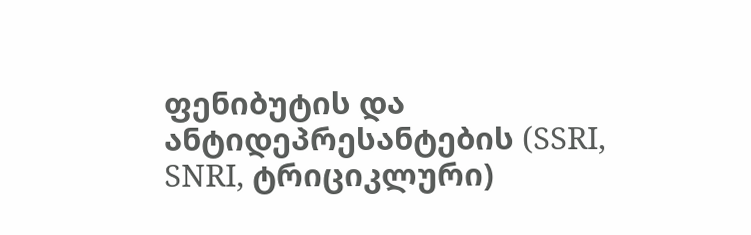ფენიბუტის და ანტიდეპრესანტების (SSRI, SNRI, ტრიციკლური)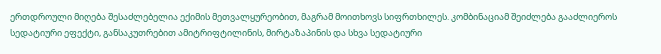ერთდროული მიღება შესაძლებელია ექიმის მეთვალყურეობით, მაგრამ მოითხოვს სიფრთხილეს. კომბინაციამ შეიძლება გააძლიეროს სედატიური ეფექტი, განსაკუთრებით ამიტრიფტილინის, მირტაზაპინის და სხვა სედატიური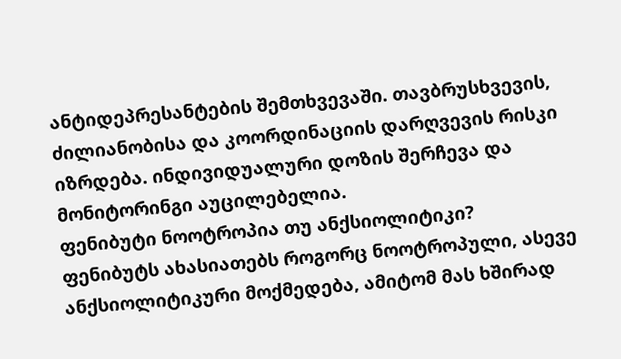ანტიდეპრესანტების შემთხვევაში. თავბრუსხვევის, ძილიანობისა და კოორდინაციის დარღვევის რისკი იზრდება. ინდივიდუალური დოზის შერჩევა და მონიტორინგი აუცილებელია.
ფენიბუტი ნოოტროპია თუ ანქსიოლიტიკი?
ფენიბუტს ახასიათებს როგორც ნოოტროპული, ასევე ანქსიოლიტიკური მოქმედება, ამიტომ მას ხშირად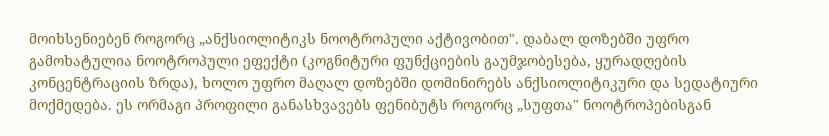მოიხსენიებენ როგორც „ანქსიოლიტიკს ნოოტროპული აქტივობით". დაბალ დოზებში უფრო გამოხატულია ნოოტროპული ეფექტი (კოგნიტური ფუნქციების გაუმჯობესება, ყურადღების კონცენტრაციის ზრდა), ხოლო უფრო მაღალ დოზებში დომინირებს ანქსიოლიტიკური და სედატიური მოქმედება. ეს ორმაგი პროფილი განასხვავებს ფენიბუტს როგორც „სუფთა" ნოოტროპებისგან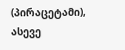(პირაცეტამი), ასევე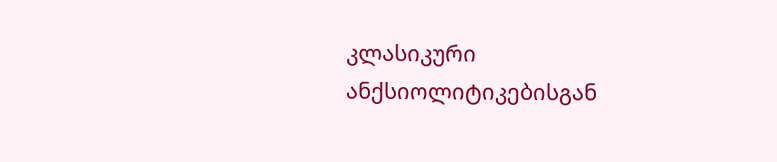კლასიკური ანქსიოლიტიკებისგან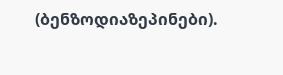(ბენზოდიაზეპინები).